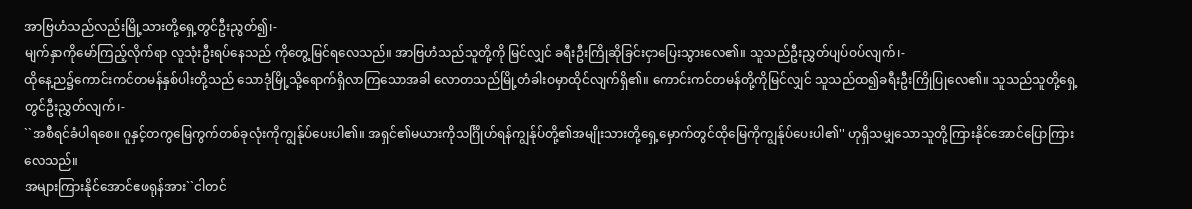အာဗြဟံသည်လည်းမြို့သားတို့ရှေ့တွင်ဦးညွတ်၍၊-
မျက်နှာကိုမော်ကြည့်လိုက်ရာ လူသုံးဦးရပ်နေသည် ကိုတွေ့မြင်ရလေသည်။ အာဗြဟံသည်သူတို့ကို မြင်လျှင် ခရီးဦးကြိုဆိုခြင်းငှာပြေးသွားလေ၏။ သူသည်ဦးညွှတ်ပျပ်ဝပ်လျက်၊-
ထိုနေ့ည၌ကောင်းကင်တမန်နှစ်ပါးတို့သည် သောဒုံမြို့သို့ရောက်ရှိလာကြသောအခါ လောတသည်မြို့တံခါးဝမှာထိုင်လျက်ရှိ၏။ ကောင်းကင်တမန်တို့ကိုမြင်လျှင် သူသည်ထ၍ခရီးဦးကြိုပြုလေ၏။ သူသည်သူတို့ရှေ့တွင်ဦးညွှတ်လျက်၊-
``အစီရင်ခံပါရစေ။ ဂူနှင့်တကွမြေကွက်တစ်ခုလုံးကိုကျွန်ုပ်ပေးပါ၏။ အရှင်၏မယားကိုသင်္ဂြိုဟ်ရန်ကျွန်ုပ်တို့၏အမျိုးသားတို့ရှေ့မှောက်တွင်ထိုမြေကိုကျွန်ုပ်ပေးပါ၏'' ဟုရှိသမျှသောသူတို့ကြားနိုင်အောင်ပြောကြားလေသည်။
အများကြားနိုင်အောင်ဧဖရုန်အား``ငါတင်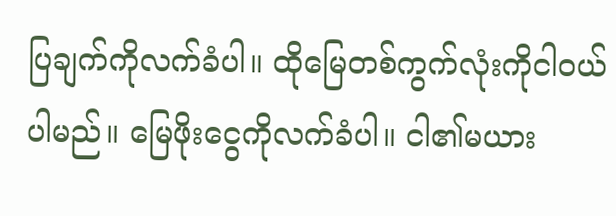ပြချက်ကိုလက်ခံပါ။ ထိုမြေတစ်ကွက်လုံးကိုငါဝယ်ပါမည်။ မြေဖိုးငွေကိုလက်ခံပါ။ ငါ၏မယား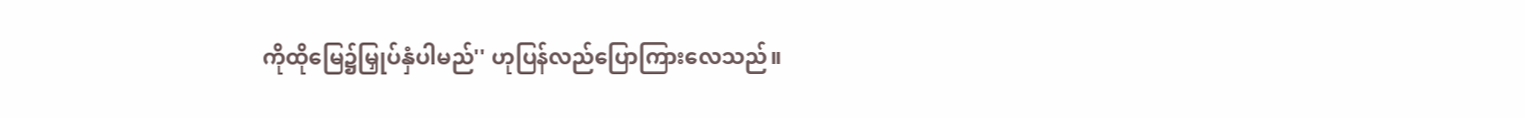ကိုထိုမြေ၌မြှုပ်နှံပါမည်'' ဟုပြန်လည်ပြောကြားလေသည်။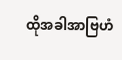ထိုအခါအာဗြဟံ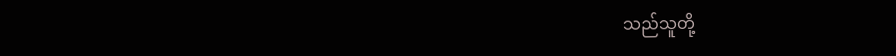သည်သူတို့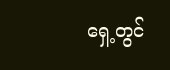ရှေ့တွင်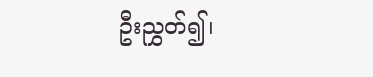ဦးညွှတ်၍၊